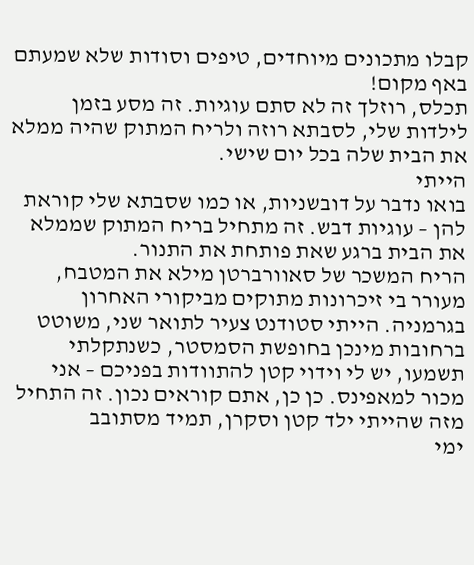קבלו מתכונים מיוחדים, טיפים וסודות שלא שמעתם באף מקום!
תכלס, רוזלך זה לא סתם עוגיות. זה מסע בזמן לילדות שלי, לסבתא רוזה ולריח המתוק שהיה ממלא את הבית שלה בכל יום שישי.
הייתי
בואו נדבר על דובשניות, או כמו שסבתא שלי קוראת להן – עוגיות דבש. זה מתחיל בריח המתוק שממלא את הבית ברגע שאת פותחת את התנור.
הריח המשכר של סאוורברטן מילא את המטבח, מעורר בי זיכרונות מתוקים מביקורי האחרון בגרמניה. הייתי סטודנט צעיר לתואר שני, משוטט ברחובות מינכן בחופשת הסמסטר, כשנתקלתי
תשמעו, יש לי וידוי קטן להתוודות בפניכם – אני מכור למאפינס. כן כן, אתם קוראים נכון. זה התחיל מזה שהייתי ילד קטן וסקרן, תמיד מסתובב
ימי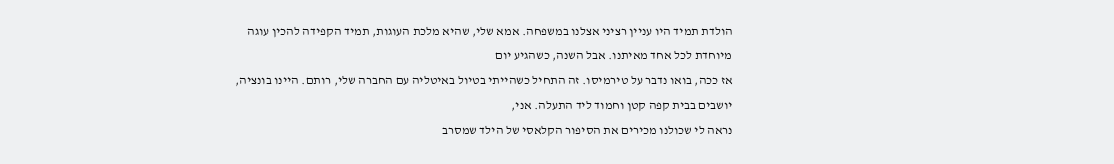הולדת תמיד היו עניין רציני אצלנו במשפחה. אמא שלי, שהיא מלכת העוגות, תמיד הקפידה להכין עוגה מיוחדת לכל אחד מאיתנו. אבל השנה, כשהגיע יום
אז ככה, בואו נדבר על טירמיסו. זה התחיל כשהייתי בטיול באיטליה עם החברה שלי, רותם. היינו בונציה, יושבים בבית קפה קטן וחמוד ליד התעלה. אני,
נראה לי שכולנו מכירים את הסיפור הקלאסי של הילד שמסרב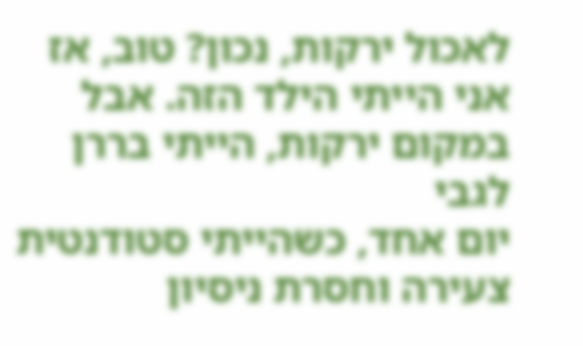לאכול ירקות, נכון? טוב, אז אני הייתי הילד הזה. אבל במקום ירקות, הייתי בררן לגבי
יום אחד, כשהייתי סטודנטית צעירה וחסרת ניסיון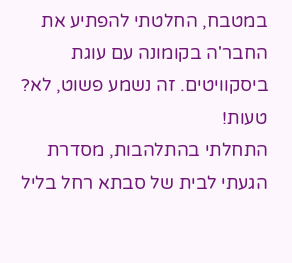במטבח, החלטתי להפתיע את החבר'ה בקומונה עם עוגת ביסקוויטים. זה נשמע פשוט, לא? טעות!
התחלתי בהתלהבות, מסדרת
הגעתי לבית של סבתא רחל בליל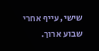שישי, עייף אחרי שבוע ארוך.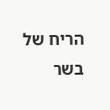הריח של בשר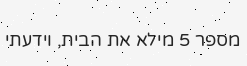מספר 5 מילא את הבית, וידעתי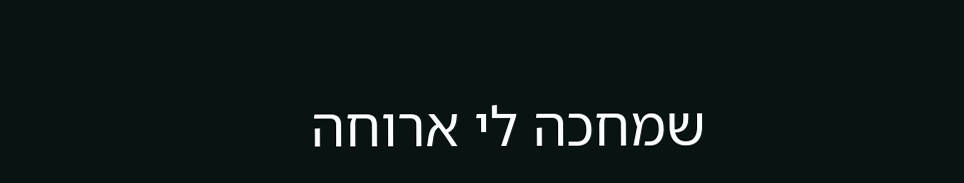שמחכה לי ארוחה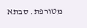מטורפת. סבתא